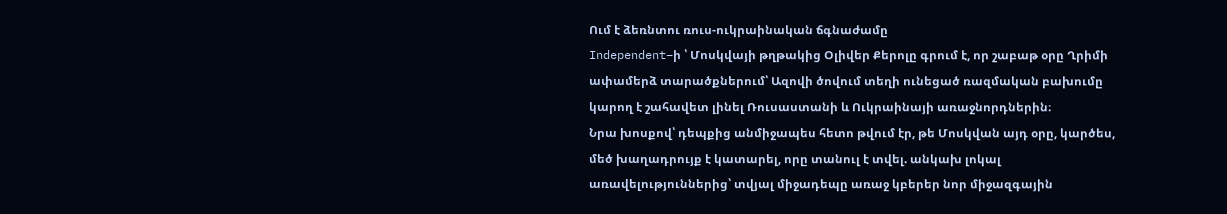Ում է ձեռնտու ռուս-ուկրաինական ճգնաժամը
Independent–ի ՝ Մոսկվայի թղթակից Օլիվեր Քերոլը գրում է, որ շաբաթ օրը Ղրիմի ափամերձ տարածքներում՝ Ազովի ծովում տեղի ունեցած ռազմական բախումը կարող է շահավետ լինել Ռուսաստանի և Ուկրաինայի առաջնորդներին։
Նրա խոսքով՝ դեպքից անմիջապես հետո թվում էր, թե Մոսկվան այդ օրը, կարծես, մեծ խաղադրույք է կատարել, որը տանուլ է տվել. անկախ լոկալ առավելություններից՝ տվյալ միջադեպը առաջ կբերեր նոր միջազգային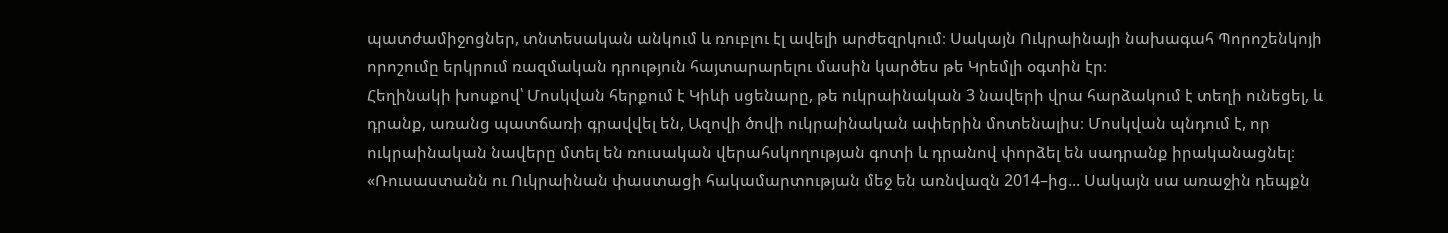պատժամիջոցներ, տնտեսական անկում և ռուբլու էլ ավելի արժեզրկում։ Սակայն Ուկրաինայի նախագահ Պորոշենկոյի որոշումը երկրում ռազմական դրություն հայտարարելու մասին կարծես թե Կրեմլի օգտին էր։
Հեղինակի խոսքով՝ Մոսկվան հերքում է Կիևի սցենարը, թե ուկրաինական 3 նավերի վրա հարձակում է տեղի ունեցել, և դրանք, առանց պատճառի գրավվել են, Ազովի ծովի ուկրաինական ափերին մոտենալիս։ Մոսկվան պնդում է, որ ուկրաինական նավերը մտել են ռուսական վերահսկողության գոտի և դրանով փորձել են սադրանք իրականացնել։
«Ռուսաստանն ու Ուկրաինան փաստացի հակամարտության մեջ են առնվազն 2014–ից... Սակայն սա առաջին դեպքն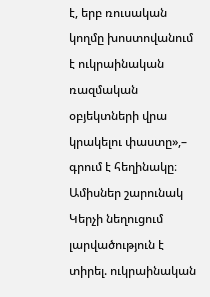է, երբ ռուսական կողմը խոստովանում է ուկրաինական ռազմական օբյեկտների վրա կրակելու փաստը»,– գրում է հեղինակը։
Ամիսներ շարունակ Կերչի նեղուցում լարվածություն է տիրել. ուկրաինական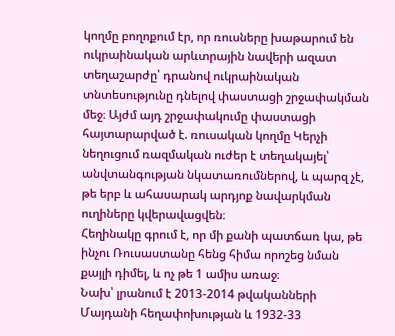կողմը բողոքում էր, որ ռուսները խաթարում են ուկրաինական արևտրային նավերի ազատ տեղաշարժը՝ դրանով ուկրաինական տնտեսությունը դնելով փաստացի շրջափակման մեջ։ Այժմ այդ շրջափակումը փաստացի հայտարարված է. ռուսական կողմը Կերչի նեղուցում ռազմական ուժեր է տեղակայել՝ անվտանգության նկատառումներով, և պարզ չէ, թե երբ և ահասարակ արդյոք նավարկման ուղիները կվերավացվեն։
Հեղինակը գրում է, որ մի քանի պատճառ կա, թե ինչու Ռուսաստանը հենց հիմա որոշեց նման քայլի դիմել, և ոչ թե 1 ամիս առաջ։
Նախ՝ լրանում է 2013-2014 թվականների Մայդանի հեղափոխության և 1932-33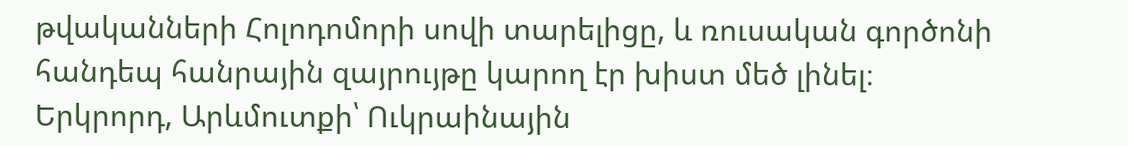թվականների Հոլոդոմորի սովի տարելիցը, և ռուսական գործոնի հանդեպ հանրային զայրույթը կարող էր խիստ մեծ լինել։ Երկրորդ, Արևմուտքի՝ Ուկրաինային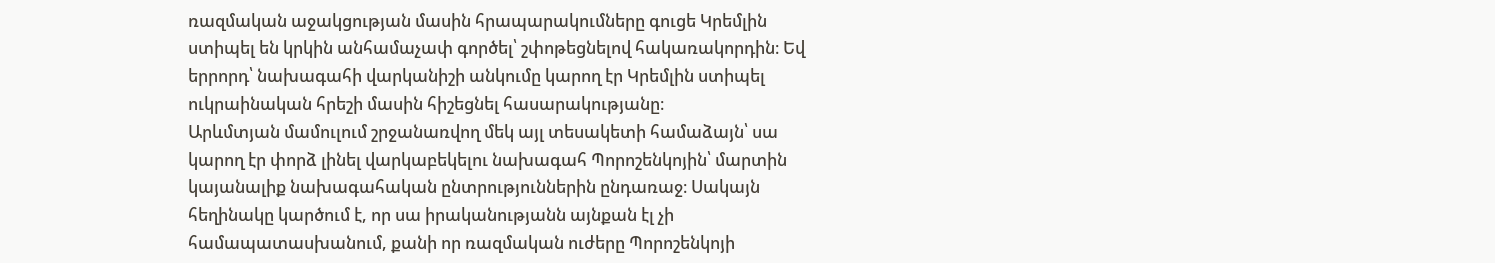ռազմական աջակցության մասին հրապարակումները գուցե Կրեմլին ստիպել են կրկին անհամաչափ գործել՝ շփոթեցնելով հակառակորդին։ Եվ երրորդ՝ նախագահի վարկանիշի անկումը կարող էր Կրեմլին ստիպել ուկրաինական հրեշի մասին հիշեցնել հասարակությանը։
Արևմտյան մամուլում շրջանառվող մեկ այլ տեսակետի համաձայն՝ սա կարող էր փորձ լինել վարկաբեկելու նախագահ Պորոշենկոյին՝ մարտին կայանալիք նախագահական ընտրություններին ընդառաջ։ Սակայն հեղինակը կարծում է, որ սա իրականությանն այնքան էլ չի համապատասխանում, քանի որ ռազմական ուժերը Պորոշենկոյի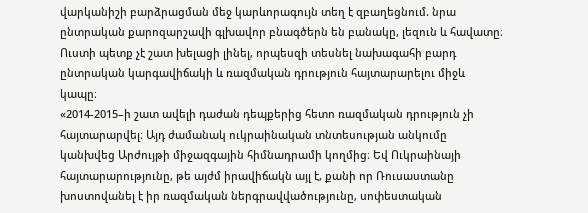վարկանիշի բարձրացման մեջ կարևորագույն տեղ է զբաղեցնում. նրա ընտրական քարոզարշավի գլխավոր բնագծերն են բանակը, լեզուն և հավատը։ Ուստի պետք չէ շատ խելացի լինել, որպեսզի տեսնել նախագահի բարդ ընտրական կարգավիճակի և ռազմական դրություն հայտարարելու միջև կապը։
«2014-2015–ի շատ ավելի դաժան դեպքերից հետո ռազմական դրություն չի հայտարարվել։ Այդ ժամանակ ուկրաինական տնտեսության անկումը կանխվեց Արժույթի միջազգային հիմնադրամի կողմից։ Եվ Ուկրաինայի հայտարարությունը, թե այժմ իրավիճակն այլ է, քանի որ Ռուսաստանը խոստովանել է իր ռազմական ներգրավվածությունը, սոփեստական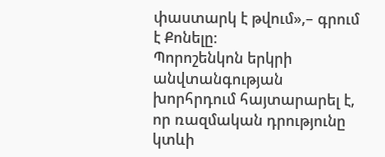փաստարկ է թվում»,– գրում է Քոնելը։
Պորոշենկոն երկրի անվտանգության խորհրդում հայտարարել է, որ ռազմական դրությունը կտևի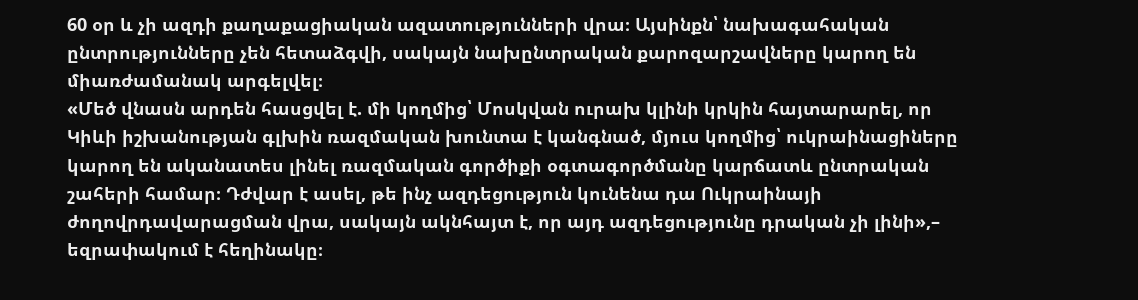60 օր և չի ազդի քաղաքացիական ազատությունների վրա։ Այսինքն՝ նախագահական ընտրությունները չեն հետաձգվի, սակայն նախընտրական քարոզարշավները կարող են միառժամանակ արգելվել։
«Մեծ վնասն արդեն հասցվել է. մի կողմից՝ Մոսկվան ուրախ կլինի կրկին հայտարարել, որ Կիևի իշխանության գլխին ռազմական խունտա է կանգնած, մյուս կողմից՝ ուկրաինացիները կարող են ականատես լինել ռազմական գործիքի օգտագործմանը կարճատև ընտրական շահերի համար։ Դժվար է ասել, թե ինչ ազդեցություն կունենա դա Ուկրաինայի ժողովրդավարացման վրա, սակայն ակնհայտ է, որ այդ ազդեցությունը դրական չի լինի»,– եզրափակում է հեղինակը։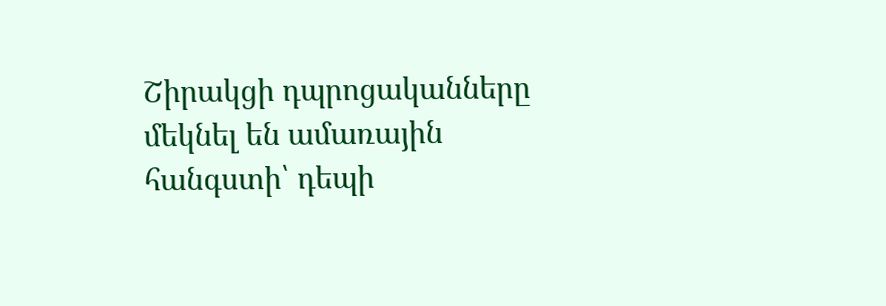Շիրակցի դպրոցականները մեկնել են ամառային հանգստի՝ դեպի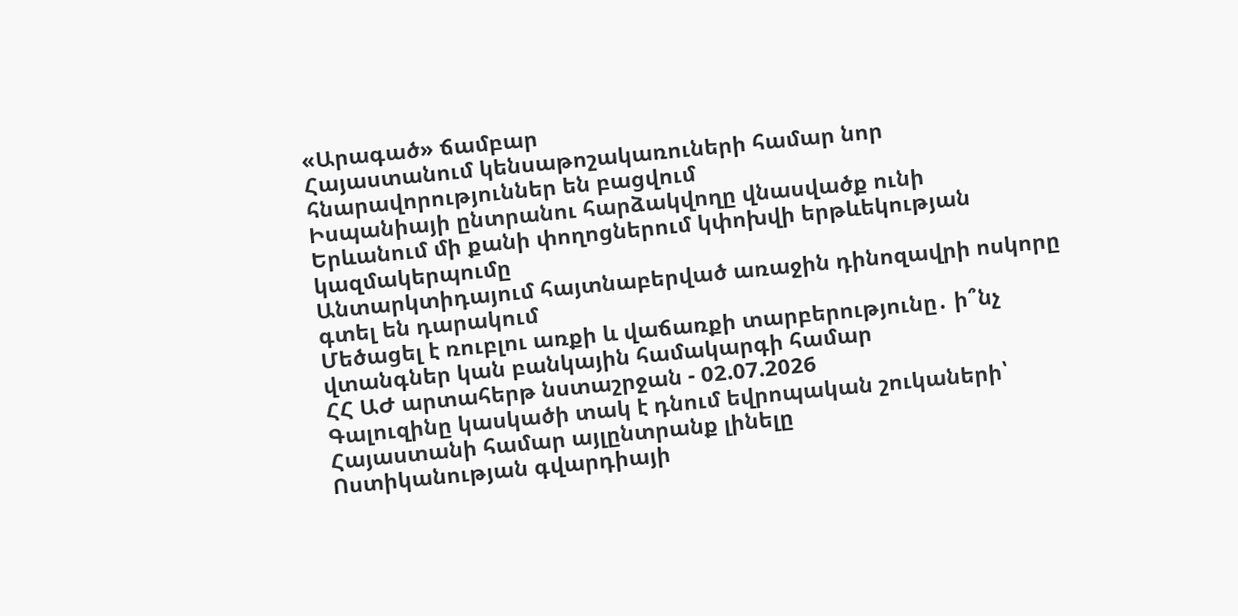«Արագած» ճամբար
Հայաստանում կենսաթոշակառուների համար նոր հնարավորություններ են բացվում
Իսպանիայի ընտրանու հարձակվողը վնասվածք ունի
Երևանում մի քանի փողոցներում կփոխվի երթևեկության կազմակերպումը
Անտարկտիդայում հայտնաբերված առաջին դինոզավրի ոսկորը գտել են դարակում
Մեծացել է ռուբլու առքի և վաճառքի տարբերությունը․ ի՞նչ վտանգներ կան բանկային համակարգի համար
ՀՀ ԱԺ արտահերթ նստաշրջան - 02.07.2026
Գալուզինը կասկածի տակ է դնում եվրոպական շուկաների՝ Հայաստանի համար այլընտրանք լինելը
Ոստիկանության գվարդիայի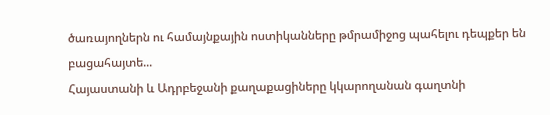ծառայողներն ու համայնքային ոստիկանները թմրամիջոց պահելու դեպքեր են բացահայտե...
Հայաստանի և Ադրբեջանի քաղաքացիները կկարողանան գաղտնի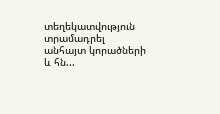տեղեկատվություն տրամադրել անհայտ կորածների և հն...